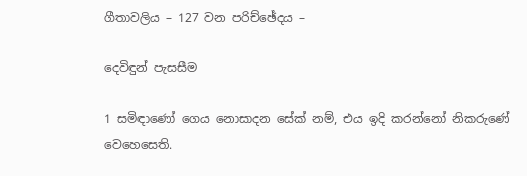ගීතාවලිය – 127 වන පරිච්ඡේදය –

දෙවිඳුන් පැසසීම

1 සමිඳාණෝ ගෙය නොසාදන සේක් නම්, එය ඉදි කරන්නෝ නිකරුණේ වෙහෙසෙති.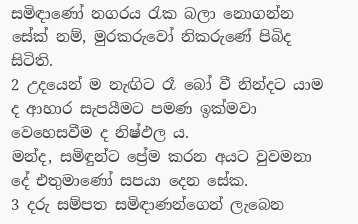සමිඳාණෝ නගරය රැක බලා නොගන්න සේක් නම්, මුරකරුවෝ නිකරුණේ පිබිද සිටිති.
2 උදයෙන් ම නැඟිට රෑ බෝ වී නින්දට යාම ද ආහාර සැපයීමට පමණ ඉක්මවා වෙහෙසවීම ද නිෂ්ඵල ය.
මන්ද, සමිඳුන්ට ප්‍රේම කරන අයට වුවමනා දේ එතුමාණෝ සපයා දෙන සේක.
3 දරු සම්පත සමිඳාණන්ගෙන් ලැබෙන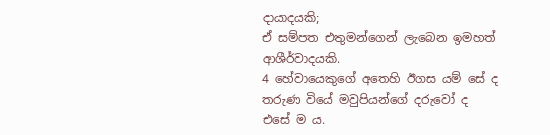දායාදයකි;
ඒ සම්පත එතුමන්ගෙන් ලැබෙන ඉමහත් ආශීර්වාදයකි.
4 හේවායෙකුගේ අතෙහි ඊගස යම් සේ ද තරුණ වියේ මවුපියන්ගේ දරුවෝ ද එසේ ම ය.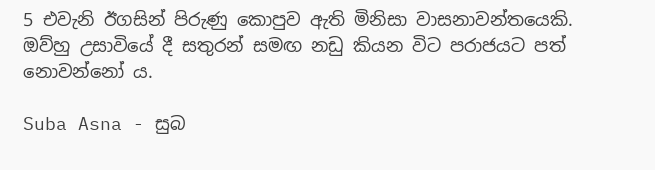5 එවැනි ඊගසින් පිරුණු කොපුව ඇති මිනිසා වාසනාවන්තයෙකි.
ඔව්හු උසාවියේ දී සතුරන් සමඟ නඩු කියන විට පරාජයට පත් නොවන්නෝ ය.

Suba Asna - සුබ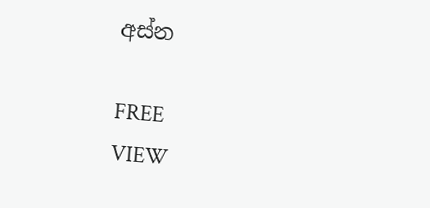අස්න

FREE
VIEW